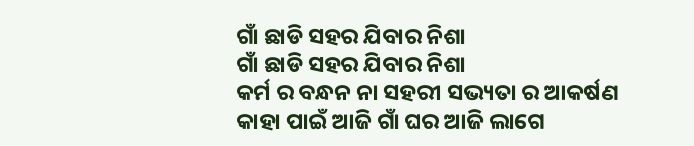ଗାଁ ଛାଡି ସହର ଯିବାର ନିଶା
ଗାଁ ଛାଡି ସହର ଯିବାର ନିଶା
କର୍ମ ର ବନ୍ଧନ ନା ସହରୀ ସଭ୍ୟତା ର ଆକର୍ଷଣ
କାହା ପାଇଁ ଆଜି ଗାଁ ଘର ଆଜି ଲାଗେ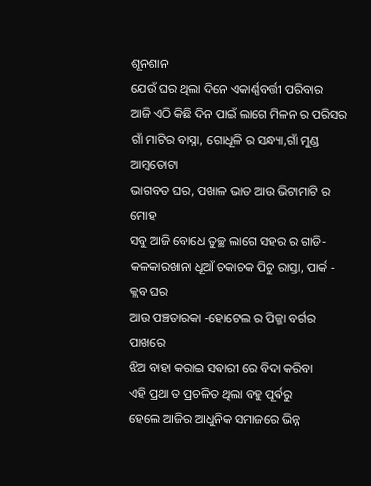ଶୂନଶାନ
ଯେଉଁ ଘର ଥିଲା ଦିନେ ଏକାର୍ଣ୍ଣବର୍ତ୍ତୀ ପରିବାର
ଆଜି ଏଠି କିଛି ଦିନ ପାଇଁ ଲାଗେ ମିଳନ ର ପରିସର
ଗାଁ ମାଟିର ବାସ୍ନା, ଗୋଧୂଳି ର ସନ୍ଧ୍ୟା,ଗାଁ ମୁଣ୍ଡ ଆମ୍ବତୋଟା
ଭାଗବତ ଘର, ପଖାଳ ଭାତ ଆଉ ଭିଟାମାଟି ର ମୋହ
ସବୁ ଆଜି ବୋଧେ ତୁଚ୍ଛ ଲାଗେ ସହର ର ଗାଡି- କଳକାରଖାନା ଧୂଆଁ ଚକାଚକ ପିଚୁ ରାସ୍ତା, ପାର୍କ - କ୍ଲବ ଘର
ଆଉ ପଞ୍ଚତାରକା -ହୋଟେଲ ର ପିଜ୍ଜା ବର୍ଗର ପାଖରେ
ଝିଅ ବାହା କରାଇ ସଵାରୀ ରେ ବିଦା କରିବା
ଏହି ପ୍ରଥା ତ ପ୍ରଚଳିତ ଥିଲା ବହୁ ପୂର୍ଵରୁ
ହେଲେ ଆଜିର ଆଧୁନିକ ସମାଜରେ ଭିନ୍ନ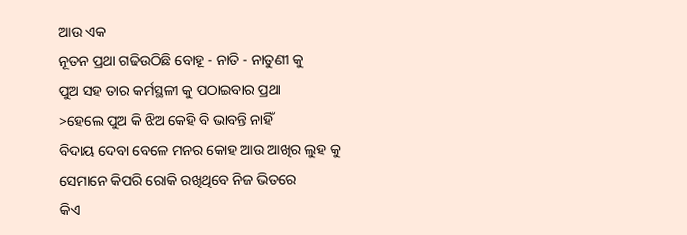ଆଉ ଏକ
ନୂତନ ପ୍ରଥା ଗଢିଉଠିଛି ବୋହୂ - ନାତି - ନାତୁଣୀ କୁ
ପୁଅ ସହ ତାର କର୍ମସ୍ଥଳୀ କୁ ପଠାଇବାର ପ୍ରଥା
>ହେଲେ ପୁଅ କି ଝିଅ କେହି ବି ଭାବନ୍ତି ନାହିଁ
ବିଦାୟ ଦେବା ବେଳେ ମନର କୋହ ଆଉ ଆଖିର ଲୁହ କୁ
ସେମାନେ କିପରି ରୋକି ରଖିଥିବେ ନିଜ ଭିତରେ
କିଏ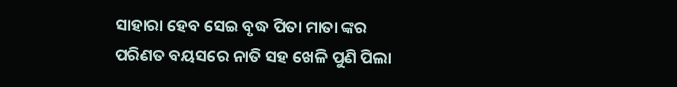ସାହାରା ହେବ ସେଇ ବୃଦ୍ଧ ପିତା ମାତା ଙ୍କର
ପରିଣତ ବୟସରେ ନାତି ସହ ଖେଳି ପୁଣି ପିଲା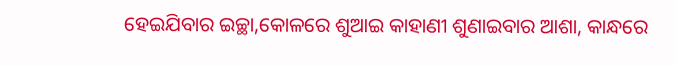ହେଇଯିବାର ଇଚ୍ଛା,କୋଳରେ ଶୁଆଇ କାହାଣୀ ଶୁଣାଇବାର ଆଶା, କାନ୍ଧରେ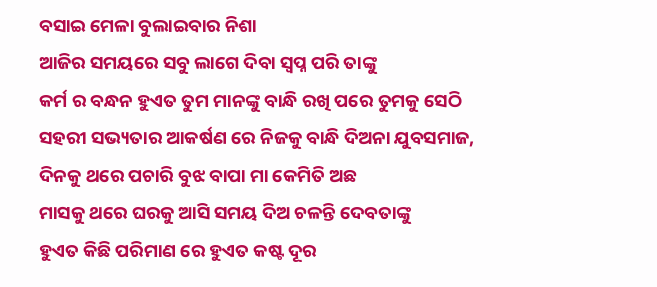ବସାଇ ମେଳା ବୁଲାଇବାର ନିଶା
ଆଜିର ସମୟରେ ସବୁ ଲାଗେ ଦିବା ସ୍ୱପ୍ନ ପରି ତାଙ୍କୁ
କର୍ମ ର ବନ୍ଧନ ହୁଏତ ତୁମ ମାନଙ୍କୁ ବାନ୍ଧି ରଖି ପରେ ତୁମକୁ ସେଠି
ସହରୀ ସଭ୍ୟତାର ଆକର୍ଷଣ ରେ ନିଜକୁ ବାନ୍ଧି ଦିଅନା ଯୁବସମାଜ,
ଦିନକୁ ଥରେ ପଚାରି ବୁଝ ବାପା ମା କେମିତି ଅଛ
ମାସକୁ ଥରେ ଘରକୁ ଆସି ସମୟ ଦିଅ ଚଳନ୍ତି ଦେବତାଙ୍କୁ
ହୁଏତ କିଛି ପରିମାଣ ରେ ହୁଏତ କଷ୍ଟ ଦୂର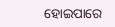ହୋଇପାରେ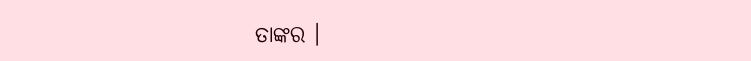ତାଙ୍କର ।